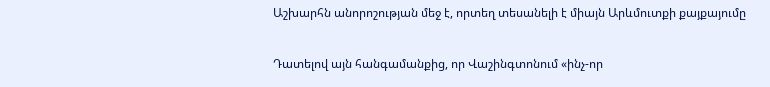Աշխարհն անորոշության մեջ է, որտեղ տեսանելի է միայն Արևմուտքի քայքայումը

Դատելով այն հանգամանքից, որ Վաշինգտոնում «ինչ-որ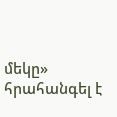մեկը» հրահանգել է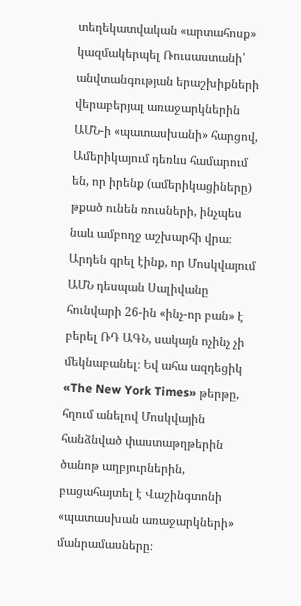տեղեկատվական «արտահոսք» կազմակերպել Ռուսաստանի՝ անվտանգության երաշխիքների վերաբերյալ առաջարկներին ԱՄՆ-ի «պատասխանի» հարցով, Ամերիկայում դեռևս համարում են, որ իրենք (ամերիկացիները) թքած ունեն ռուսների, ինչպես նաև ամբողջ աշխարհի վրա։ Արդեն գրել էինք, որ Մոսկվայում ԱՄՆ դեսպան Սալիվանը հունվարի 26-ին «ինչ-որ բան» է բերել ՌԴ ԱԳՆ, սակայն ոչինչ չի մեկնաբանել։ Եվ ահա ազդեցիկ «The New York Times» թերթը, հղում անելով Մոսկվային հանձնված փաստաթղթերին ծանոթ աղբյուրներին, բացահայտել է Վաշինգտոնի «պատասխան առաջարկների» մանրամասները։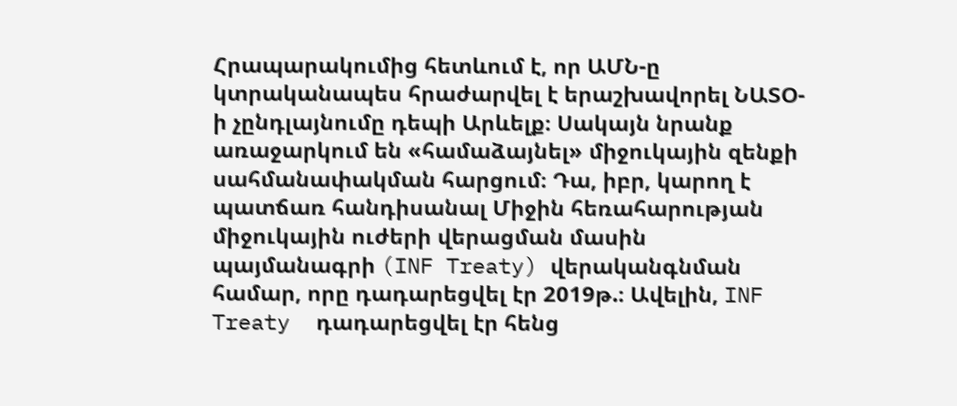Հրապարակումից հետևում է, որ ԱՄՆ-ը կտրականապես հրաժարվել է երաշխավորել ՆԱՏՕ-ի չընդլայնումը դեպի Արևելք։ Սակայն նրանք առաջարկում են «համաձայնել» միջուկային զենքի սահմանափակման հարցում։ Դա, իբր, կարող է պատճառ հանդիսանալ Միջին հեռահարության միջուկային ուժերի վերացման մասին պայմանագրի (INF Treaty) վերականգնման համար, որը դադարեցվել էր 2019թ.։ Ավելին, INF Treaty  դադարեցվել էր հենց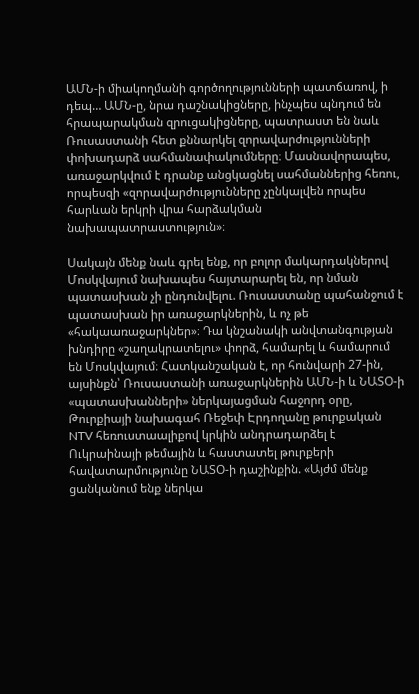ԱՄՆ-ի միակողմանի գործողությունների պատճառով, ի դեպ… ԱՄՆ-ը, նրա դաշնակիցները, ինչպես պնդում են հրապարակման զրուցակիցները, պատրաստ են նաև Ռուսաստանի հետ քննարկել զորավարժությունների փոխադարձ սահմանափակումները։ Մասնավորապես, առաջարկվում է դրանք անցկացնել սահմաններից հեռու, որպեսզի «զորավարժությունները չընկալվեն որպես հարևան երկրի վրա հարձակման նախապատրաստություն»։

Սակայն մենք նաև գրել ենք, որ բոլոր մակարդակներով Մոսկվայում նախապես հայտարարել են, որ նման պատասխան չի ընդունվելու. Ռուսաստանը պահանջում է պատասխան իր առաջարկներին, և ոչ թե «հակաառաջարկներ»։ Դա կնշանակի անվտանգության խնդիրը «շաղակրատելու» փորձ, համարել և համարում են Մոսկվայում։ Հատկանշական է, որ հունվարի 27-ին, այսինքն՝ Ռուսաստանի առաջարկներին ԱՄՆ-ի և ՆԱՏՕ-ի «պատասխանների» ներկայացման հաջորդ օրը, Թուրքիայի նախագահ Ռեջեփ Էրդողանը թուրքական NTV հեռուստաալիքով կրկին անդրադարձել է Ուկրաինայի թեմային և հաստատել թուրքերի հավատարմությունը ՆԱՏՕ-ի դաշինքին. «Այժմ մենք ցանկանում ենք ներկա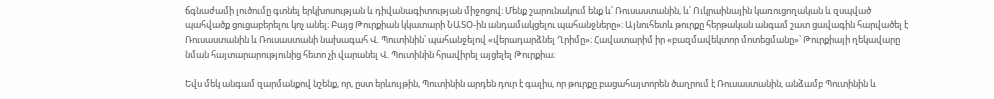ճգնաժամի լուծումը գտնել երկխոսության և դիվանագիտության միջոցով։ Մենք շարունակում ենք և՛ Ռուսաստանին, և՛ Ուկրաինային կառուցողական և զսպված պահվածք ցուցաբերելու կոչ անել։ Բայց Թուրքիան կկատարի ՆԱՏՕ-ին անդամակցելու պահանջները»։ Այնուհետև թուրքը հերթական անգամ շատ ցավագին հարվածել է Ռուսաստանին և Ռուսաստանի նախագահ Վ. Պուտինին՝ պահանջելով «վերադարձնել Ղրիմը»։ Հավատարիմ իր «բազմավեկտոր մոտեցմանը»՝ Թուրքիայի ղեկավարը նման հայտարարությունից հետո չի վարանել Վ. Պուտինին հրավիրել այցելել Թուրքիա։

Եվս մեկ անգամ զարմանքով նշենք, որ, ըստ երևույթին, Պուտինին արդեն դուր է գալիս, որ թուրքը բացահայտորեն ծաղրում է Ռուսաստանին, անձամբ Պուտինին և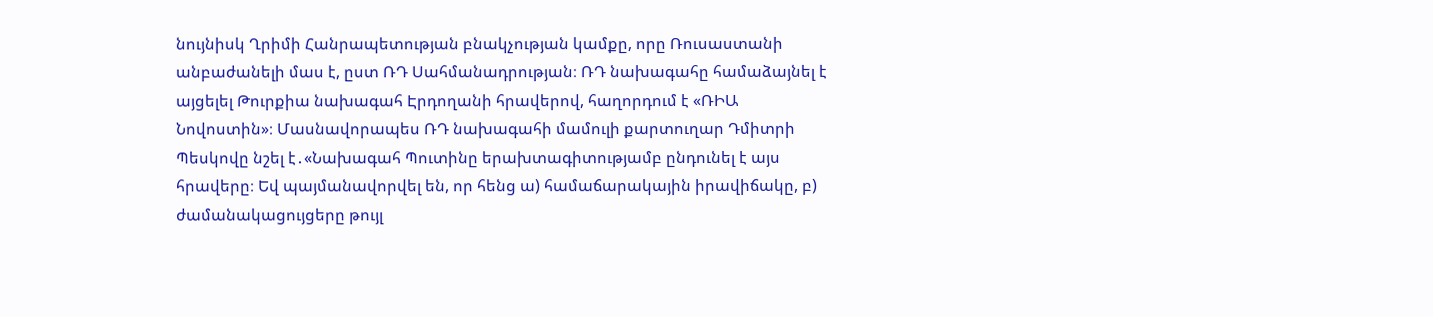նույնիսկ Ղրիմի Հանրապետության բնակչության կամքը, որը Ռուսաստանի անբաժանելի մաս է, ըստ ՌԴ Սահմանադրության։ ՌԴ նախագահը համաձայնել է այցելել Թուրքիա նախագահ Էրդողանի հրավերով, հաղորդում է «ՌԻԱ Նովոստին»։ Մասնավորապես ՌԴ նախագահի մամուլի քարտուղար Դմիտրի Պեսկովը նշել է․«Նախագահ Պուտինը երախտագիտությամբ ընդունել է այս հրավերը։ Եվ պայմանավորվել են, որ հենց ա) համաճարակային իրավիճակը, բ) ժամանակացույցերը թույլ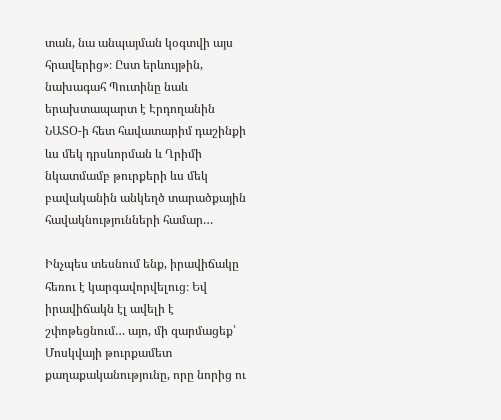տան, նա անպայման կօգտվի այս հրավերից»։ Ըստ երևույթին, նախագահ Պուտինը նաև երախտապարտ է Էրդողանին ՆԱՏՕ-ի հետ հավատարիմ դաշինքի ևս մեկ դրսևորման և Ղրիմի նկատմամբ թուրքերի ևս մեկ բավականին անկեղծ տարածքային հավակնությունների համար…

Ինչպես տեսնում ենք, իրավիճակը հեռու է կարգավորվելուց։ Եվ իրավիճակն էլ ավելի է շփոթեցնում… այո, մի զարմացեք՝ Մոսկվայի թուրքամետ քաղաքականությունը, որը նորից ու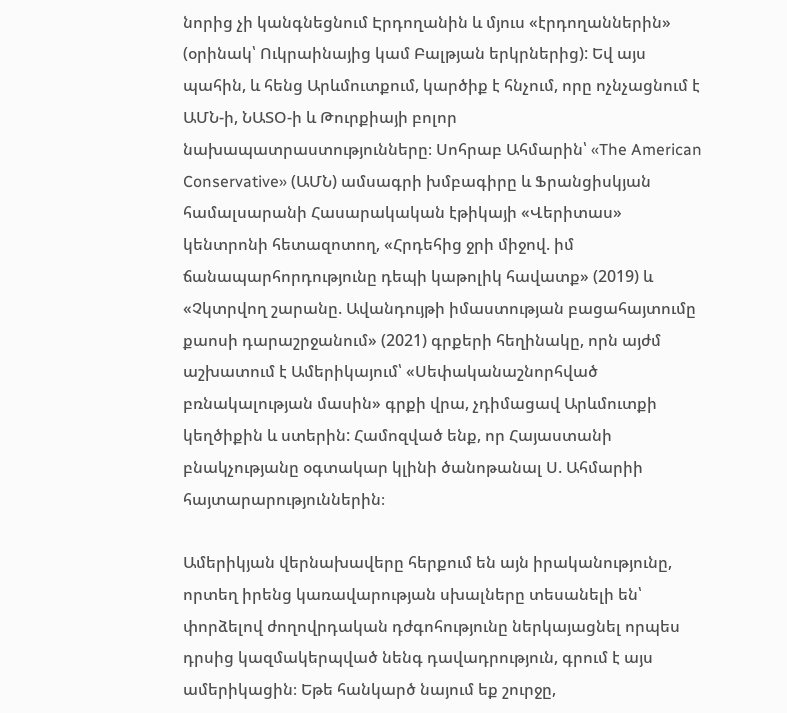նորից չի կանգնեցնում Էրդողանին և մյուս «էրդողաններին» (օրինակ՝ Ուկրաինայից կամ Բալթյան երկրներից): Եվ այս պահին, և հենց Արևմուտքում, կարծիք է հնչում, որը ոչնչացնում է ԱՄՆ-ի, ՆԱՏՕ-ի և Թուրքիայի բոլոր նախապատրաստությունները։ Սոհրաբ Ահմարին՝ «The American Conservative» (ԱՄՆ) ամսագրի խմբագիրը և Ֆրանցիսկյան համալսարանի Հասարակական էթիկայի «Վերիտաս» կենտրոնի հետազոտող, «Հրդեհից ջրի միջով. իմ ճանապարհորդությունը դեպի կաթոլիկ հավատք» (2019) և «Չկտրվող շարանը. Ավանդույթի իմաստության բացահայտումը քաոսի դարաշրջանում» (2021) գրքերի հեղինակը, որն այժմ աշխատում է Ամերիկայում՝ «Սեփականաշնորհված բռնակալության մասին» գրքի վրա, չդիմացավ Արևմուտքի կեղծիքին և ստերին: Համոզված ենք, որ Հայաստանի բնակչությանը օգտակար կլինի ծանոթանալ Ս. Ահմարիի հայտարարություններին։

Ամերիկյան վերնախավերը հերքում են այն իրականությունը, որտեղ իրենց կառավարության սխալները տեսանելի են՝ փորձելով ժողովրդական դժգոհությունը ներկայացնել որպես դրսից կազմակերպված նենգ դավադրություն, գրում է այս ամերիկացին։ Եթե հանկարծ նայում եք շուրջը,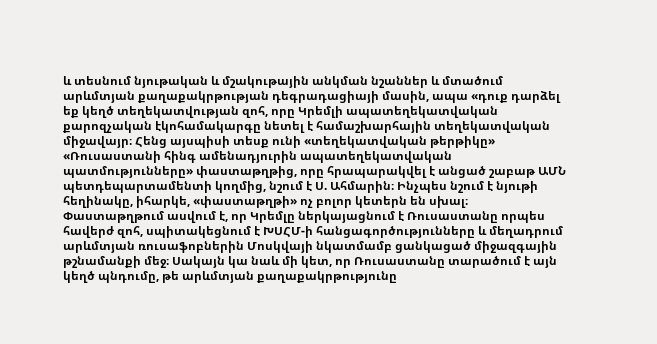և տեսնում նյութական և մշակութային անկման նշաններ և մտածում արևմտյան քաղաքակրթության դեգրադացիայի մասին, ապա «դուք դարձել եք կեղծ տեղեկատվության զոհ, որը Կրեմլի ապատեղեկատվական քարոզչական էկոհամակարգը նետել է համաշխարհային տեղեկատվական միջավայր։ Հենց այսպիսի տեսք ունի «տեղեկատվական թերթիկը» «Ռուսաստանի հինգ ամենադյուրին ապատեղեկատվական պատմությունները» փաստաթղթից, որը հրապարակվել է անցած շաբաթ ԱՄՆ պետդեպարտամենտի կողմից, նշում է Ս. Ահմարին։ Ինչպես նշում է նյութի հեղինակը, իհարկե, «փաստաթղթի» ոչ բոլոր կետերն են սխալ։ Փաստաթղթում ասվում է, որ Կրեմլը ներկայացնում է Ռուսաստանը որպես հավերժ զոհ, սպիտակեցնում է ԽՍՀՄ-ի հանցագործությունները և մեղադրում արևմտյան ռուսաֆոբներին Մոսկվայի նկատմամբ ցանկացած միջազգային թշնամանքի մեջ։ Սակայն կա նաև մի կետ, որ Ռուսաստանը տարածում է այն կեղծ պնդումը, թե արևմտյան քաղաքակրթությունը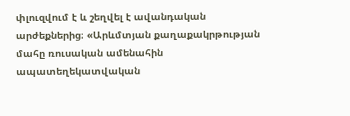փլուզվում է և շեղվել է ավանդական արժեքներից։ «Արևմտյան քաղաքակրթության մահը ռուսական ամենահին ապատեղեկատվական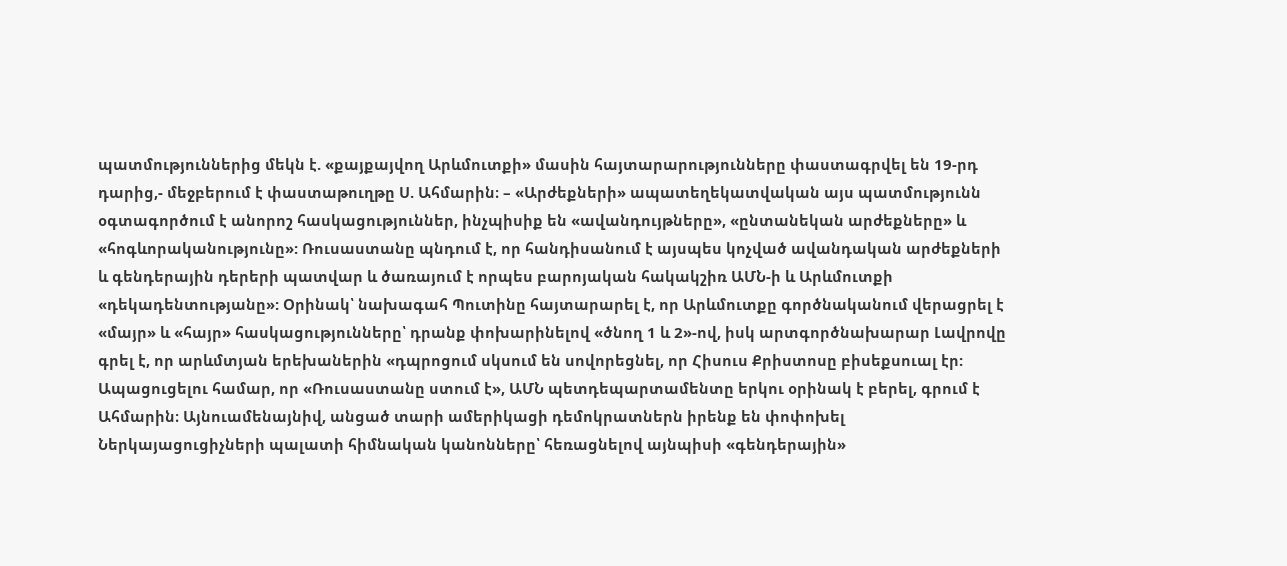պատմություններից մեկն է. «քայքայվող Արևմուտքի» մասին հայտարարությունները փաստագրվել են 19-րդ դարից,- մեջբերում է փաստաթուղթը Ս. Ահմարին։ – «Արժեքների» ապատեղեկատվական այս պատմությունն օգտագործում է անորոշ հասկացություններ, ինչպիսիք են «ավանդույթները», «ընտանեկան արժեքները» և «հոգևորականությունը»: Ռուսաստանը պնդում է, որ հանդիսանում է այսպես կոչված ավանդական արժեքների և գենդերային դերերի պատվար և ծառայում է որպես բարոյական հակակշիռ ԱՄՆ-ի և Արևմուտքի «դեկադենտությանը»: Օրինակ՝ նախագահ Պուտինը հայտարարել է, որ Արևմուտքը գործնականում վերացրել է «մայր» և «հայր» հասկացությունները՝ դրանք փոխարինելով «ծնող 1 և 2»-ով, իսկ արտգործնախարար Լավրովը գրել է, որ արևմտյան երեխաներին «դպրոցում սկսում են սովորեցնել, որ Հիսուս Քրիստոսը բիսեքսուալ էր: Ապացուցելու համար, որ «Ռուսաստանը ստում է», ԱՄՆ պետդեպարտամենտը երկու օրինակ է բերել, գրում է Ահմարին։ Այնուամենայնիվ, անցած տարի ամերիկացի դեմոկրատներն իրենք են փոփոխել Ներկայացուցիչների պալատի հիմնական կանոնները՝ հեռացնելով այնպիսի «գենդերային»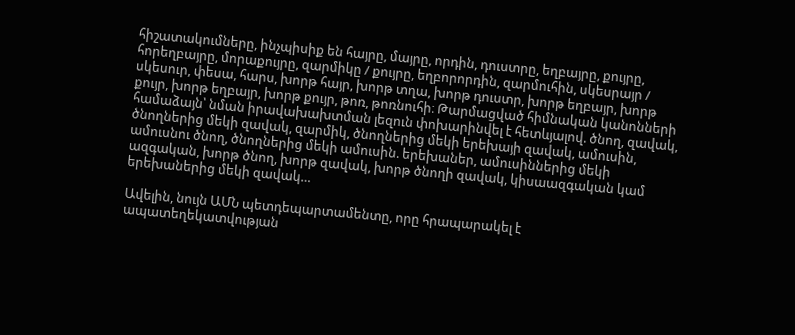հիշատակումները, ինչպիսիք են հայրը, մայրը, որդին, դուստրը, եղբայրը, քույրը, հորեղբայրը, մորաքույրը, զարմիկը / քույրը, եղբորորդին, զարմուհին, սկեսրայր / սկեսուր, փեսա, հարս, խորթ հայր, խորթ տղա, խորթ դուստր, խորթ եղբայր, խորթ քույր, խորթ եղբայր, խորթ քույր, թոռ, թոռնուհի։ Թարմացված հիմնական կանոնների համաձայն՝ նման իրավախախտման լեզուն փոխարինվել է հետևյալով. ծնող, զավակ, ծնողներից մեկի զավակ, զարմիկ, ծնողներից մեկի երեխայի զավակ, ամուսին, ամուսնու ծնող, ծնողներից մեկի ամուսին. երեխաներ, ամուսիններից մեկի ազգական, խորթ ծնող, խորթ զավակ, խորթ ծնողի զավակ, կիսաազգական կամ երեխաներից մեկի զավակ…

Ավելին, նույն ԱՄՆ պետդեպարտամենտը, որը հրապարակել է ապատեղեկատվության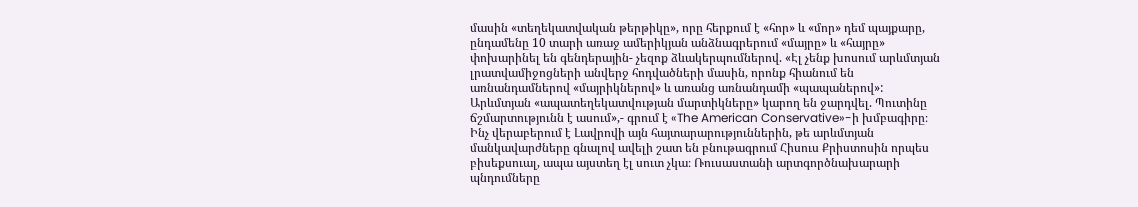մասին «տեղեկատվական թերթիկը», որը հերքում է «հոր» և «մոր» դեմ պայքարը, ընդամենը 10 տարի առաջ ամերիկյան անձնագրերում «մայրը» և «հայրը» փոխարինել են գենդերային- չեզոք ձևակերպումներով. «Էլ չենք խոսում արևմտյան լրատվամիջոցների անվերջ հոդվածների մասին, որոնք հիանում են առնանդամներով «մայրիկներով» և առանց առնանդամի «պապաներով»: Արևմտյան «ապատեղեկատվության մարտիկները» կարող են ջարդվել. Պուտինը ճշմարտությունն է ասում»,- գրում է «The American Conservative»-ի խմբագիրը։ Ինչ վերաբերում է Լավրովի այն հայտարարություններին, թե արևմտյան մանկավարժները գնալով ավելի շատ են բնութագրում Հիսուս Քրիստոսին որպես բիսեքսուալ, ապա այստեղ էլ սուտ չկա։ Ռուսաստանի արտգործնախարարի պնդումները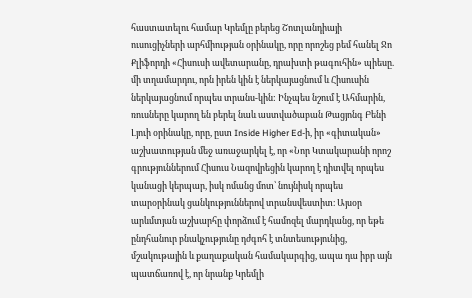հաստատելու համար Կրեմլը բերեց Շոտլանդիայի ուսուցիչների արհմիության օրինակը, որը որոշեց բեմ հանել Ջո Քլիֆորդի «Հիսուսի ավետարանը, դրախտի թագուհին» պիեսը. մի տղամարդու, որն իրեն կին է ներկայացնում և Հիսուսին ներկայացնում որպես տրանս-կին: Ինչպես նշում է Ահմարին, ռուսները կարող են բերել նաև աստվածաբան Թացյոնգ Բենի Լյուի օրինակը, որը, ըստ Inside Higher Ed-ի, իր «գիտական» աշխատության մեջ առաջարկել է, որ «Նոր Կտակարանի որոշ գրություններում Հիսուս Նազովրեցին կարող է դիտվել որպես կանացի կերպար, իսկ ոմանց մոտ՝ նույնիսկ որպես տարօրինակ ցանկություններով տրանսվեստիտ։ Այսօր արևմտյան աշխարհը փորձում է համոզել մարդկանց, որ եթե ընդհանուր բնակչությունը դժգոհ է տնտեսությունից, մշակութային և քաղաքական համակարգից, ապա դա իբր այն պատճառով է, որ նրանք Կրեմլի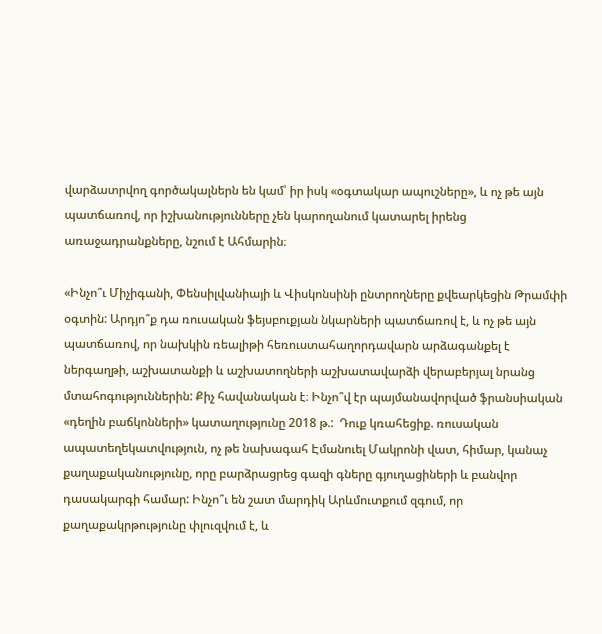վարձատրվող գործակալներն են կամ՝ իր իսկ «օգտակար ապուշները», և ոչ թե այն պատճառով, որ իշխանությունները չեն կարողանում կատարել իրենց առաջադրանքները, նշում է Ահմարին։

«Ինչո՞ւ Միչիգանի, Փենսիլվանիայի և Վիսկոնսինի ընտրողները քվեարկեցին Թրամփի օգտին: Արդյո՞ք դա ռուսական ֆեյսբուքյան նկարների պատճառով է, և ոչ թե այն պատճառով, որ նախկին ռեալիթի հեռուստահաղորդավարն արձագանքել է ներգաղթի, աշխատանքի և աշխատողների աշխատավարձի վերաբերյալ նրանց մտահոգություններին: Քիչ հավանական է։ Ինչո՞վ էր պայմանավորված ֆրանսիական «դեղին բաճկոնների» կատաղությունը 2018 թ.:  Դուք կռահեցիք. ռուսական ապատեղեկատվություն, ոչ թե նախագահ Էմանուել Մակրոնի վատ, հիմար, կանաչ քաղաքականությունը, որը բարձրացրեց գազի գները գյուղացիների և բանվոր դասակարգի համար: Ինչո՞ւ են շատ մարդիկ Արևմուտքում զգում, որ քաղաքակրթությունը փլուզվում է, և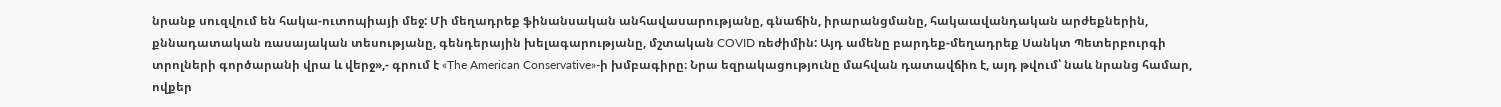նրանք սուզվում են հակա-ուտոպիայի մեջ: Մի մեղադրեք ֆինանսական անհավասարությանը, գնաճին, իրարանցմանը, հակաավանդական արժեքներին, քննադատական ռասայական տեսությանը, գենդերային խելագարությանը, մշտական COVID ռեժիմին: Այդ ամենը բարդեք-մեղադրեք Սանկտ Պետերբուրգի տրոլների գործարանի վրա և վերջ»,- գրում է «The American Conservative»-ի խմբագիրը։ Նրա եզրակացությունը մահվան դատավճիռ է, այդ թվում՝ նաև նրանց համար, ովքեր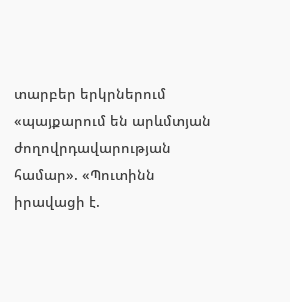տարբեր երկրներում «պայքարում են արևմտյան ժողովրդավարության համար». «Պուտինն իրավացի է.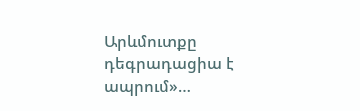Արևմուտքը դեգրադացիա է ապրում»…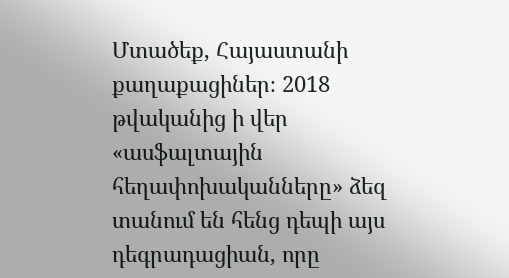Մտածեք, Հայաստանի քաղաքացիներ։ 2018 թվականից ի վեր «ասֆալտային  հեղափոխականները» ձեզ տանում են հենց դեպի այս դեգրադացիան, որը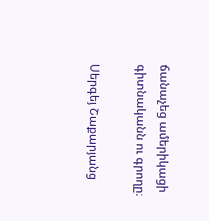ճանաչեց ամերիկացի գիտնականն ու գրողը։

Սերգեյ Շաքարյանց